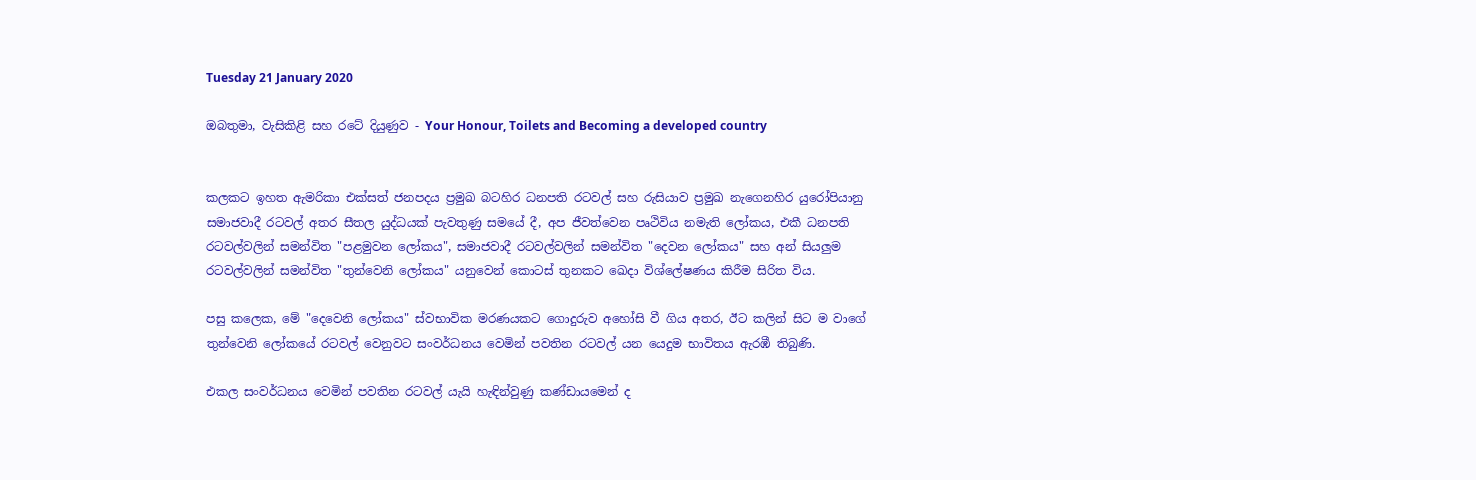Tuesday 21 January 2020

ඔබතුමා, වැසිකිළි සහ රටේ දියුණුව - Your Honour, Toilets and Becoming a developed country


කලකට ඉහත ඇමරිකා එක්සත් ජනපදය ප්‍රමුඛ බටහිර ධනපති රටවල් සහ රුසියාව ප්‍රමුඛ නැගෙනහිර යුරෝපියානු සමාජවාදී රටවල් අතර සීතල යුද්ධයක් පැවතුණු සමයේ දී, අප ජීවත්වෙන පෘථිවිය නමැති ලෝකය, එකී ධනපති රටවල්වලින් සමන්විත "පළමුවන ලෝකය", සමාජවාදී රටවල්වලින් සමන්විත "දෙවන ලෝකය" සහ අන් සියලුම රටවල්වලින් සමන්විත "තුන්වෙනි ලෝකය" යනුවෙන් කොටස් තුනකට ඛෙදා විශ්ලේෂණය කිරීම සිරිත විය.

පසු කලෙක, මේ "දෙවෙනි ලෝකය" ස්වභාවික මරණයකට ගොදුරුව අහෝසි වී ගිය අතර, ඊට කලින් සිට ම වාගේ තුන්වෙනි ලෝකයේ රටවල් වෙනුවට සංවර්ධනය වෙමින් පවතින රටවල් යන යෙදුම භාවිතය ඇරඹී තිබුණි.

එකල සංවර්ධනය වෙමින් පවතින රටවල් යැයි හැඳින්වුණු කණ්ඩායමෙන් ද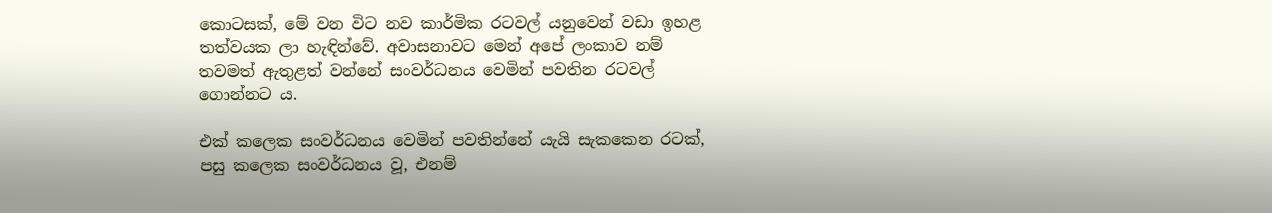කොටසක්, මේ වන විට නව කාර්මික රටවල් යනුවෙන් වඩා ඉහළ තත්වයක ලා හැඳින්වේ. අවාසනාවට මෙන් අපේ ලංකාව නම් තවමත් ඇතුළත් වන්නේ සංවර්ධනය වෙමින් පවතින රටවල් ගොන්නට ය.

එක් කලෙක සංවර්ධනය වෙමින් පවතින්නේ යැයි සැකකෙන රටක්, පසු කලෙක සංවර්ධනය වූ, එනම්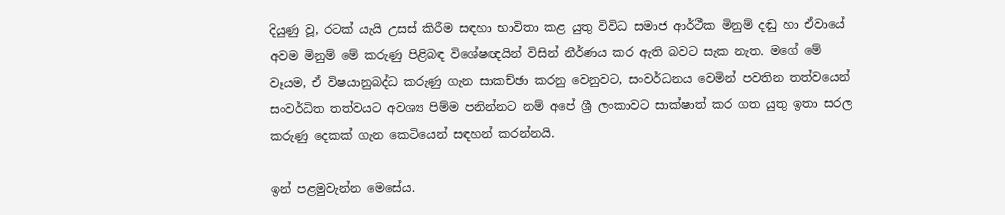දියුණු වූ, රටක් යැයි උසස් කිරීම සඳහා භාවිතා කළ යුතු විවිධ සමාජ ආර්ථීක මිනුම් දඬු හා ඒවායේ අවම මිනුම් මේ කරුණු පිළිබඳ විශේෂඥයින් විසින් නීර්ණය කර ඇති බවට සැක නැත. මගේ මේ වෑයම, ඒ විෂයානුබද්ධ කරුණු ගැන සාකච්ඡා කරනු වෙනුවට, සංවර්ධනය වෙමින් පවතින තත්වයෙන් සංවර්ධිත තත්වයට අවශ්‍ය පිම්ම පනින්නට නම් අපේ ශ්‍රී ලංකාවට සාක්ෂාත් කර ගත යුතු ඉතා සරල කරුණු දෙකක් ගැන කෙටියෙන් සඳහන් කරන්නයි.

ඉන් පළමුවැන්න මෙසේය.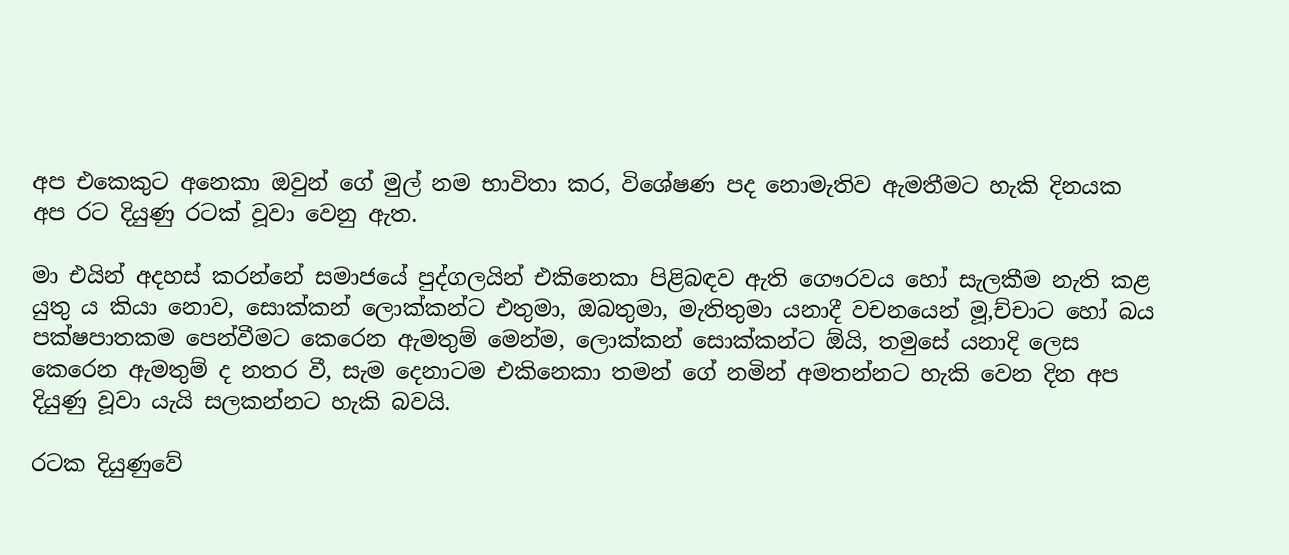අප එකෙකුට අනෙකා ඔවුන් ගේ මුල් නම භාවිතා කර, විශේෂණ පද නොමැතිව ඇමතීමට හැකි දිනයක අප රට දියුණු රටක් වූවා වෙනු ඇත.

මා එයින් අදහස් කරන්නේ සමාජයේ පුද්ගලයින් එකිනෙකා පිළිබඳව ඇති ගෞරවය හෝ සැලකීම නැති කළ යුතු ය කියා නොව, සොක්කන් ලොක්කන්ට එතුමා, ඔබතුමා, මැතිතුමා යනාදී වචනයෙන් මූ‚ච්චාට හෝ බය පක්ෂපාතකම පෙන්වීමට කෙරෙන ඇමතුම් මෙන්ම, ලොක්කන් සොක්කන්ට ඕයි, තමුසේ යනාදි ලෙස කෙරෙන ඇමතුම් ද නතර වී, සැම දෙනාටම එකිනෙකා තමන් ගේ නමින් අමතන්නට හැකි වෙන දින අප දියුණු වූවා යැයි සලකන්නට හැකි බවයි.

රටක දියුණුවේ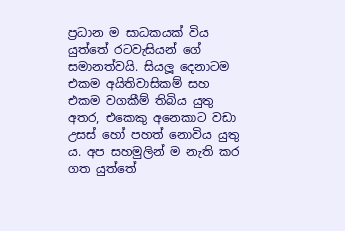ප්‍රධාන ම සාධකයක් විය යුත්තේ රටවැසියන් ගේ සමානත්වයි. සියලූ දෙනාටම එකම අයිතිවාසිකම් සහ එකම වගකීම් තිබිය යුතු අතර, එකෙකු අනෙකාට වඩා උසස් හෝ පහත් නොවිය යුතු ය. අප සහමුලින් ම නැති කර ගත යුත්තේ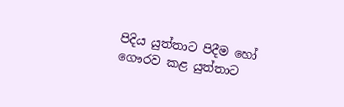පිදිය යුත්තාට පිදීම හෝ ගෞරව කළ යුත්තාට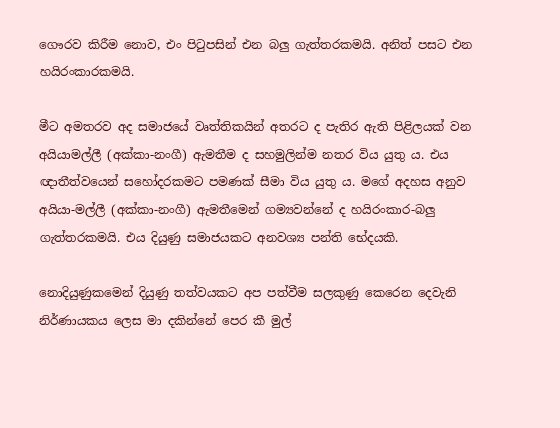ගෞරව කිරීම නොව, එං පිටුපසින් එන බලු ගැත්තරකමයි. අනිත් පසට එන හයිරංකාරකමයි.

මීට අමතරව අද සමාජයේ වෘත්තිකයින් අතරට ද පැතිර ඇති පිළිලයක් වන අයියාමල්ලී (අක්කා-නංගී) ඇමතීම ද සහමුලින්ම නතර විය යුතු ය. එය ඥාතීත්වයෙන් සහෝදරකමට පමණක් සීමා විය යුතු ය. මගේ අදහස අනුව අයියා-මල්ලී (අක්කා-නංගී) ඇමතීමෙන් ගම්‍යවන්නේ ද හයිරංකාර-බලු ගැත්තරකමයි. එය දියුණු සමාජයකට අනවශ්‍ය පන්ති භේදයකි.

නොදියුණුකමෙන් දියුණු තත්වයකට අප පත්වීම සලකුණු කෙරෙන දෙවැනි නිර්ණායකය ලෙස මා දකින්නේ පෙර කී මුල්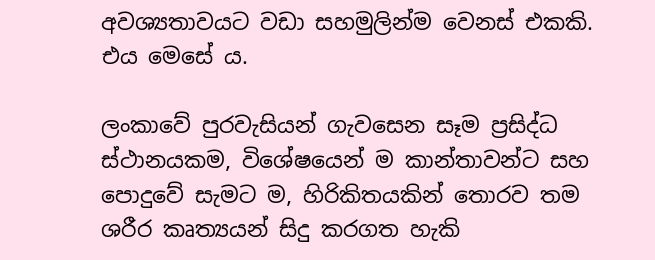අවශ්‍යතාවයට වඩා සහමුලින්ම වෙනස් එකකි. එය මෙසේ ය.

ලංකාවේ පුරවැසියන් ගැවසෙන සෑම ප්‍රසිද්ධ ස්ථානයකම, විශේෂයෙන් ම කාන්තාවන්ට සහ පොදුවේ සැමට ම, හිරිකිතයකින් තොරව තම ශරීර කෘත්‍යයන් සිදු කරගත හැකි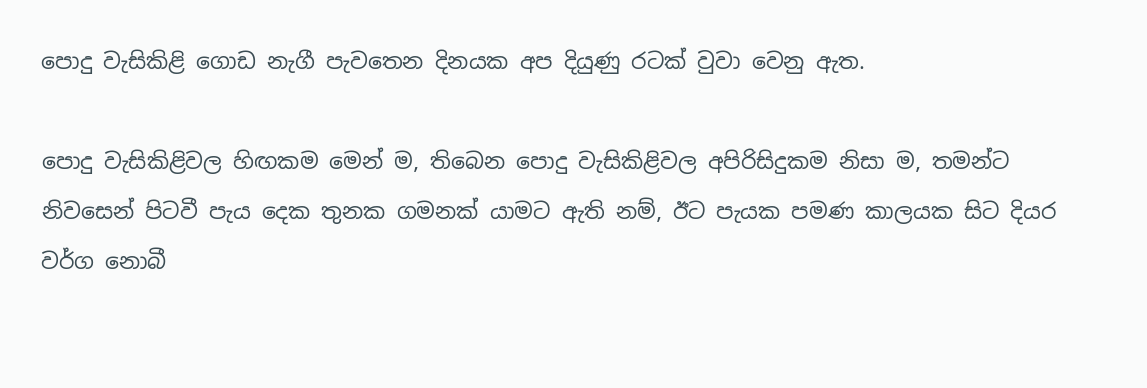පොදු වැසිකිළි ගොඩ නැගී පැවතෙන දිනයක අප දියුණු රටක් වුවා වෙනු ඇත.

පොදු වැසිකිළිවල හිඟකම මෙන් ම, තිබෙන පොදු වැසිකිළිවල අපිරිසිදුකම නිසා ම, තමන්ට නිවසෙන් පිටවී පැය දෙක තුනක ගමනක් යාමට ඇති නම්, ඊට පැයක පමණ කාලයක සිට දියර වර්ග නොබී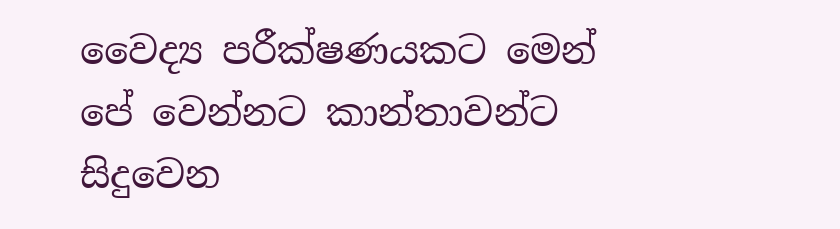වෛද්‍ය පරීක්ෂණයකට මෙන් පේ වෙන්නට කාන්තාවන්ට සිදුවෙන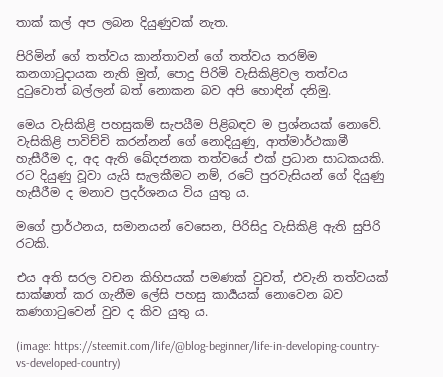තාක් කල් අප ලබන දියුණුවක් නැත.

පිරිමින් ගේ තත්වය කාන්තාවන් ගේ තත්වය තරම්ම කනගාටුදායක නැති මුත්, පොදු පිරිමි වැසිකිළිවල තත්වය දුටුවොත් බල්ලන් බත් නොකන බව අපි හොඳින් දනිමු.

මෙය වැසිකිළි පහසුකම් සැපයීම පිළිබඳව ම ප්‍රශ්නයක් නොවේ. වැසිකිළි පාවිච්චි කරන්නන් ගේ නොදියුණු, ආත්මාර්ථකාමී හැසීරීම ද, අද ඇති ඛේදජනක තත්වයේ එක් ප්‍රධාන සාධකයකි. රට දියුණු වූවා යැයි සැලකීමට නම්, රටේ පුරවැසියන් ගේ දියුණු හැසීරීම ද මනාව ප්‍රදර්ශනය විය යුතු ය.

මගේ ප්‍රාර්ථනය, සමානයන් වෙසෙන, පිරිසිදු වැසිකිළි ඇති සුපිරි රටකි.

එය අති සරල වචන කිහිපයක් පමණක් වුවත්, එවැනි තත්වයක් සාක්ෂාත් කර ගැනීම ලේසි පහසු කාර්‍යයක් නොවෙන බව කණගාටුවෙන් වුව ද කිව යුතු ය.

(image: https://steemit.com/life/@blog-beginner/life-in-developing-country-vs-developed-country)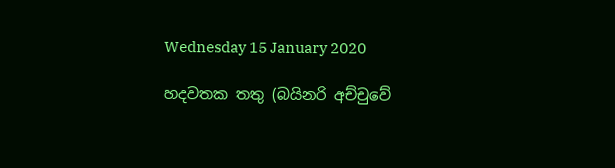Wednesday 15 January 2020

හදවතක තතු (බයිනරි අච්චුවේ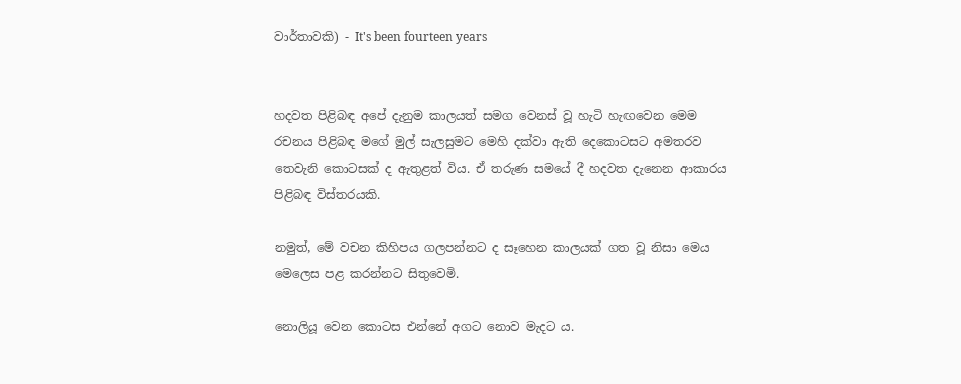වාර්තාවකි) - It's been fourteen years


හදවත පිළිබඳ අපේ දැනුම කාලයත් සමග වෙනස් වූ හැටි හැඟවෙන මෙම රචනය පිළිබඳ මගේ මුල් සැලසුමට මෙහි දක්වා ඇති දෙකොටසට අමතරව තෙවැනි කොටසක් ද ඇතුළත් විය. ඒ තරුණ සමයේ දී හදවත දැනෙන ආකාරය පිළිබඳ විස්තරයකි.

නමුත්, මේ වචන කිහිපය ගලපන්නට ද සෑහෙන කාලයක් ගත වූ නිසා මෙය මෙලෙස පළ කරන්නට සිතුවෙමි.

නොලියූ වෙන කොටස එන්නේ අගට නොව මැදට ය.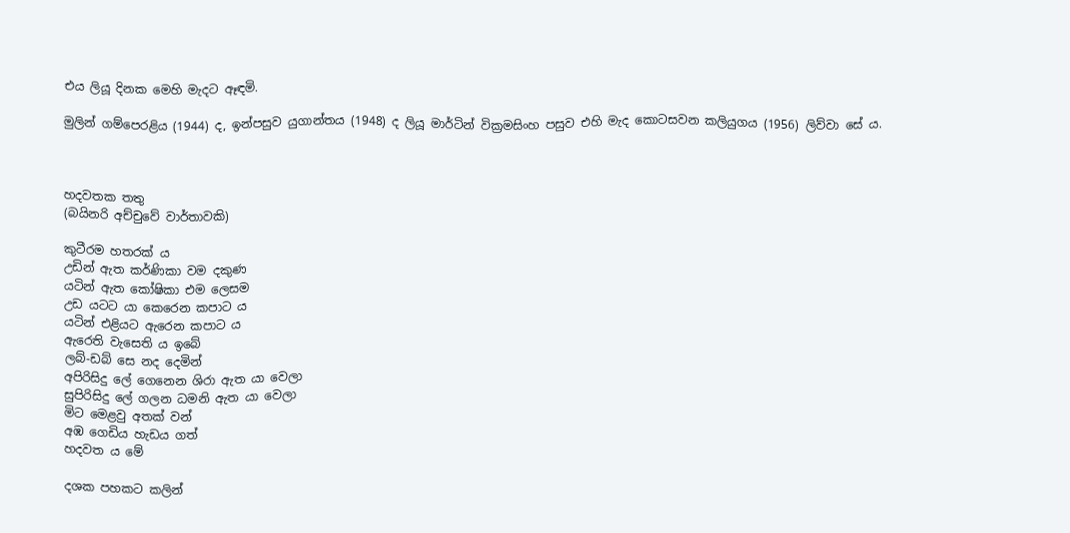එය ලියූ දිනක මෙහි මැදට ඈඳමි.

මුලින් ගම්පෙරළිය (1944) ද, ඉන්පසුව යුගාන්තය (1948) ද ලියූ මාර්ටින් වික්‍රමසිංහ පසුව එහි මැද කොටසවන කලියුගය (1956) ලිව්වා සේ ය.



හදවතක තතු
(බයිනරි අච්චුවේ වාර්තාවකි)

කුටීරම හතරක් ය
උඩින් ඇත කර්ණිකා වම දකුණ
යටින් ඇත කෝෂිකා එම ලෙසම
උඩ යටට යා කෙරෙන කපාට ය
යටින් එළියට ඇරෙන කපාට ය
ඇරෙති වැසෙති ය ඉබේ
ලබ්-ඩබ් සෙ නද දෙමින්
අපිරිසිදු ලේ ගෙනෙන ශිරා ඇත යා වෙලා
සුපිරිසිදු ලේ ගලන ධමනි ඇත යා වෙලා
මිට මෙළවු අතක් වන්
අඹ ගෙඩිය හැඩය ගත්
හදවත ය මේ

දශක පහකට කලින්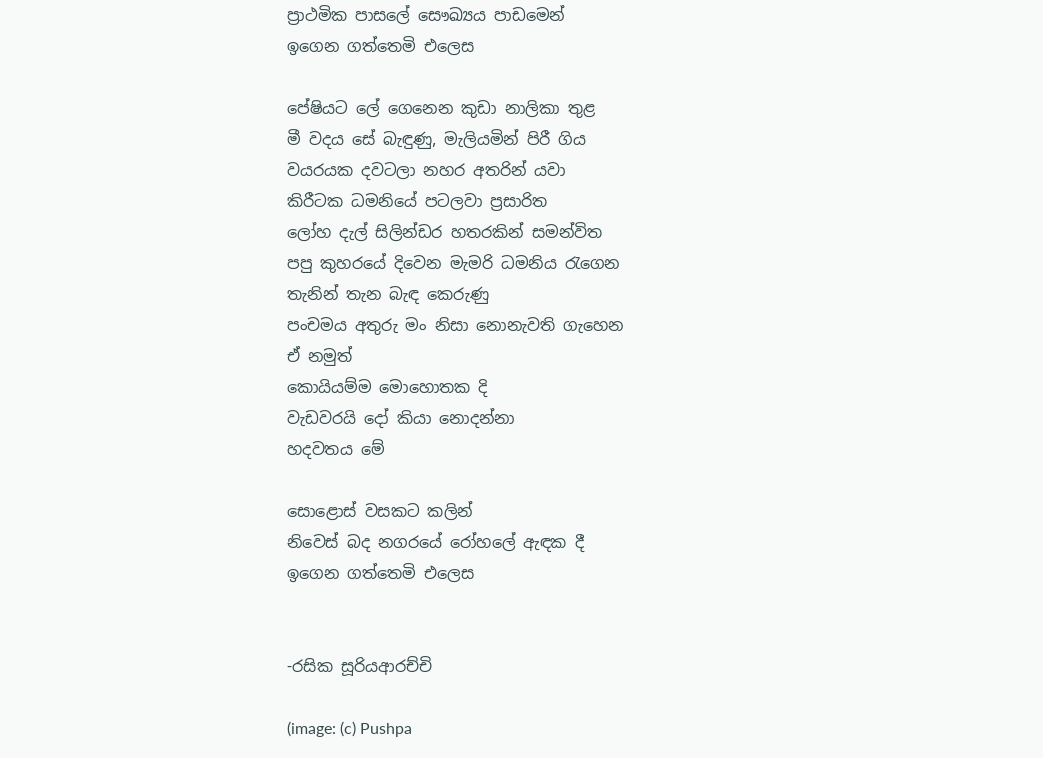ප්‍රාථමික පාසලේ සෞඛ්‍යය පාඩමෙන්
ඉගෙන ගත්තෙමි එලෙස

පේෂියට ලේ ගෙනෙන කුඩා නාලිකා තුළ
මී වදය සේ බැඳුණු, මැලියමින් පිරී ගිය
වයරයක දවටලා නහර අතරින් යවා
කිරීටක ධමනියේ පටලවා ප්‍රසාරිත
ලෝහ දැල් සිලින්ඩර හතරකින් සමන්විත
පපු කුහරයේ දිවෙන මැමරි ධමනිය රැගෙන
තැනින් තැන බැඳ කෙරුණු
පංචමය අතුරු මං නිසා නොනැවති ගැහෙන
ඒ නමුත්
කොයියම්ම මොහොතක දි
වැඩවරයි දෝ කියා නොදන්නා
හදවතය මේ

සොළොස් වසකට කලින්
නිවෙස් බද නගරයේ රෝහලේ ඇඳක දී
ඉගෙන ගත්තෙමි එලෙස


-රසික සූරියආරච්චි

(image: (c) Pushpa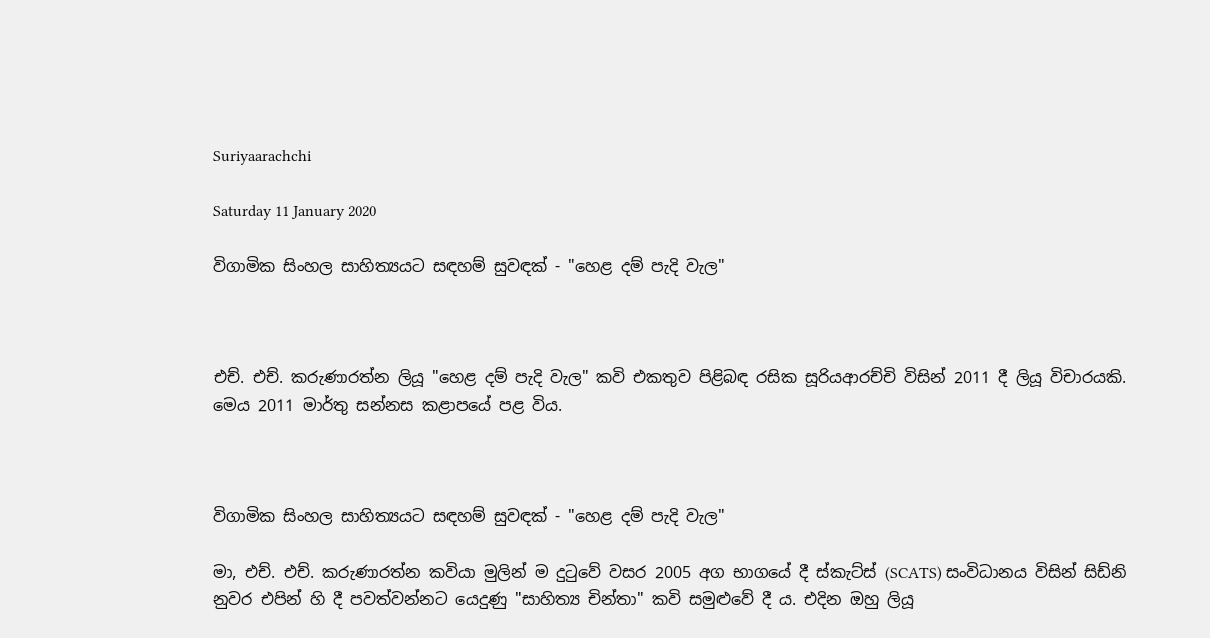Suriyaarachchi

Saturday 11 January 2020

විගාමික සිංහල සාහිත්‍යයට සඳහම් සුවඳක් - "හෙළ දම් පැදි වැල"



එච්. එච්. කරුණාරත්න ලියූ "හෙළ දම් පැදි වැල" කවි එකතුව පිළිබඳ රසික සූරියආරච්චි විසින් 2011 දී ලියූ විචාරයකි. මෙය 2011 මාර්තු සන්නස කළාපයේ පළ විය.



විගාමික සිංහල සාහිත්‍යයට සඳහම් සුවඳක් - "හෙළ දම් පැදි වැල"

මා, එච්. එච්. කරුණාරත්න කවියා මුලින් ම දුටුවේ වසර 2005 අග භාගයේ දී ස්කැට්ස් (SCATS) සංවිධානය විසින් සිඩ්නි නුවර එපින් හි දී පවත්වන්නට යෙදුණු "සාහිත්‍ය චින්තා" කවි සමුළුවේ දී ය. එදින ඔහු ලියූ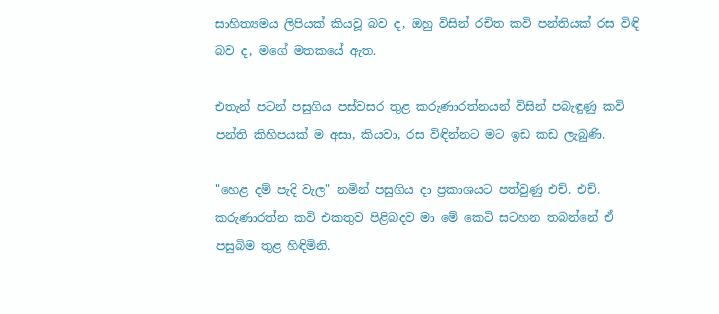සාහිත්‍යමය ලිපියක් කියවූ බව ද, ඔහු විසින් රචිත කවි පන්තියක් රස විඳි බව ද, මගේ මතකයේ ඇත.

එතැන් පටන් පසුගිය පස්වසර තුළ කරුණාරත්නයන් විසින් පබැඳුණු කවි පන්ති කිහිපයක් ම අසා, කියවා, රස විඳින්නට මට ඉඩ කඩ ලැබුණි.

"හෙළ දම් පැදි වැල" නමින් පසුගිය දා ප්‍රකාශයට පත්වුණු එච්. එච්. කරුණාරත්න කවි එකතුව පිළිබදව මා මේ කෙටි සටහන තබන්නේ ඒ පසුබිම තුළ හිඳිමිනි.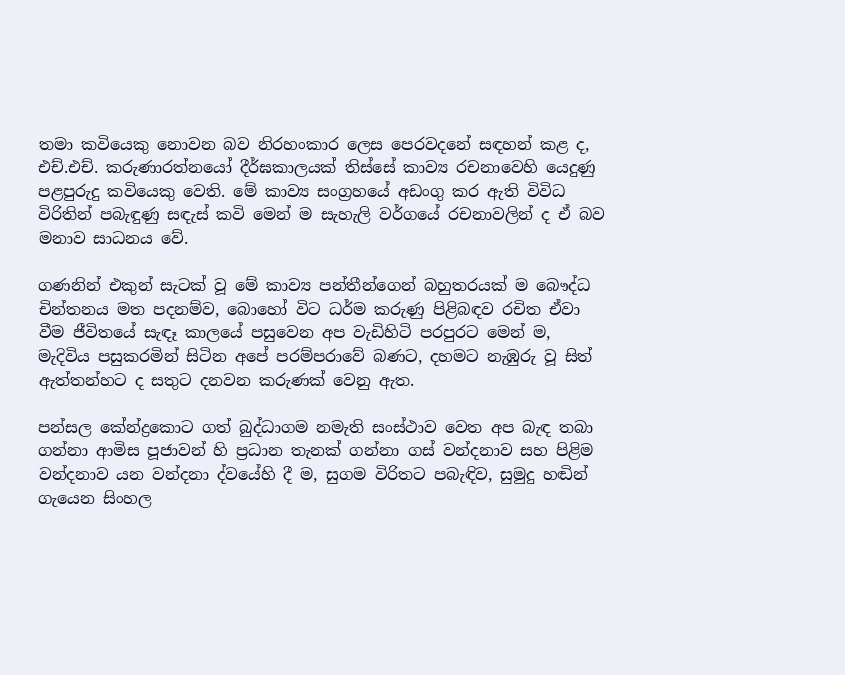තමා කවියෙකු නොවන බව නිරහංකාර ලෙස පෙරවදනේ සඳහන් කළ ද, එච්.එච්. කරුණාරත්නයෝ දීර්ඝකාලයක් තිස්සේ කාව්‍ය රචනාවෙහි යෙදුණු පළපුරුදු කවියෙකු වෙති. මේ කාව්‍ය සංග්‍රහයේ අඩංගු කර ඇති විවිධ විරිතින් පබැඳුණු සඳැස් කවි මෙන් ම සැහැලි වර්ගයේ රචනාවලින් ද ඒ බව මනාව සාධනය වේ.

ගණනින් එකුන් සැටක් වූ මේ කාව්‍ය පන්තීන්ගෙන් බහුතරයක් ම බෞද්ධ චින්තනය මත පදනම්ව, බොහෝ විට ධර්ම කරුණු පිළිබඳව රචිත ඒවා වීම ජීවිතයේ සැඳෑ කාලයේ පසුවෙන අප වැඩිහිටි පරපුරට මෙන් ම, මැදිවිය පසුකරමින් සිටින අපේ පරම්පරාවේ බණට, දහමට නැඹුරු වූ සිත් ඇත්තන්හට ද සතුට දනවන කරුණක් වෙනු ඇත.

පන්සල කේන්ද්‍රකොට ගත් බුද්ධාගම නමැති සංස්ථාව වෙත අප බැඳ තබා ගන්නා ආමිස පූජාවන් හි ප්‍රධාන තැනක් ගන්නා ගස් වන්දනාව සහ පිළිම වන්දනාව යන වන්දනා ද්වයේහි දී ම, සුගම විරිතට පබැඳිව, සුමුදු හඬින් ගැයෙන සිංහල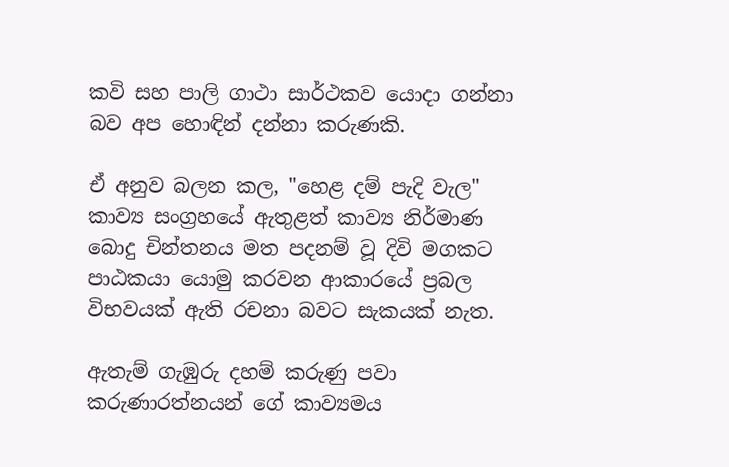කවි සහ පාලි ගාථා සාර්ථකව යොදා ගන්නා බව අප හොඳින් දන්නා කරුණකි.

ඒ අනුව බලන කල, "හෙළ දම් පැදි වැල" කාව්‍ය සංග්‍රහයේ ඇතුළත් කාව්‍ය නිර්මාණ බොදු චින්තනය මත පදනම් වූ දිවි මගකට පාඨකයා යොමු කරවන ආකාරයේ ප්‍රබල විභවයක් ඇති රචනා බවට සැකයක් නැත.

ඇතැම් ගැඹුරු දහම් කරුණු පවා කරුණාරත්නයන් ගේ කාව්‍යමය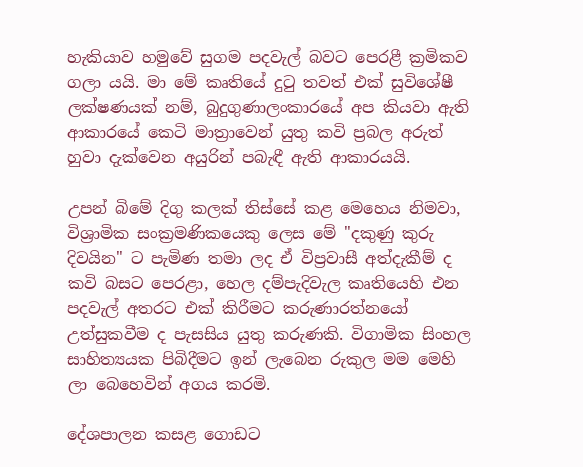හැකියාව හමුවේ සුගම පදවැල් බවට පෙරළී ක්‍රමිකව ගලා යයි. මා මේ කෘතියේ දුටු තවත් එක් සුවිශේෂී ලක්ෂණයක් නම්, බුදුගුණාලංකාරයේ අප කියවා ඇති ආකාරයේ කෙටි මාත්‍රාවෙන් යුතු කවි ප්‍රබල අරුත් හුවා දැක්වෙන අයුරින් පබැඳී ඇති ආකාරයයි.

උපන් බිමේ දිගු කලක් තිස්සේ කළ මෙහෙය නිමවා, විශ්‍රාමික සංක්‍රමණිකයෙකු ලෙස මේ "දකුණු කුරු දිවයින" ට පැමිණ තමා ලද ඒ විප්‍රවාසී අත්දැකීම් ද කවි බසට පෙරළා, හෙල දම්පැදිවැල කෘතියෙහි එන පදවැල් අතරට එක් කිරීමට කරුණාරත්නයෝ උත්සුකවීම ද පැසසිය යුතු කරුණකි. විගාමික සිංහල සාහිත්‍යයක පිබිදීමට ඉන් ලැබෙන රුකුල මම මෙහි ලා බෙහෙවින් අගය කරමි.

දේශපාලන කසළ ගොඩට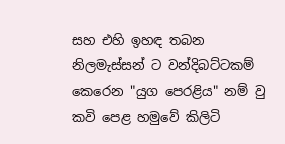සහ එහි ඉහඳ තබන නිලමැස්සන් ට වන්දිබට්ටකම් කෙරෙන "යුග පෙරළිය" නම් වු කවි පෙළ හමුවේ කිලිටි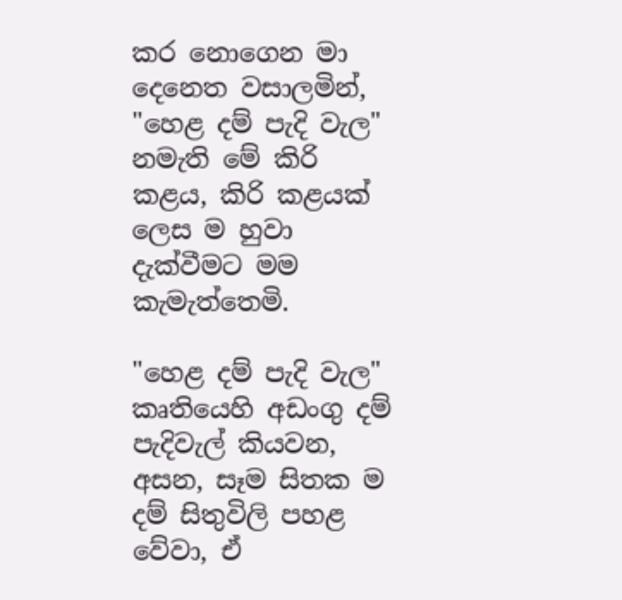කර නොගෙන මා දෙනෙත වසාලමින්, "හෙළ දම් පැදි වැල" නමැති මේ කිරි කළය, කිරි කළයක් ලෙස ම හුවා දැක්වීමට මම කැමැත්තෙමි.

"හෙළ දම් පැදි වැල" කෘතියෙහි අඩංගු දම් පැදිවැල් කියවන, අසන, සෑම සිතක ම දම් සිතුවිලි පහළ වේවා, ඒ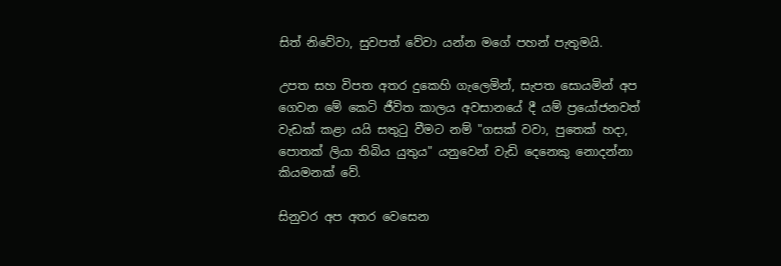සිත් නිවේවා, සුවපත් වේවා යන්න මගේ පහන් පැතුමයි.

උපත සහ විපත අතර දුකෙහි ගැලෙමින්, සැපත සොයමින් අප ගෙවන මේ කෙටි ජීවිත කාලය අවසානයේ දී යම් ප්‍රයෝජනවත් වැඩක් කළා යයි සතුටු වීමට නම් "ගසක් වවා, පුතෙක් හදා, පොතක් ලියා තිබිය යුතුය" යනුවෙන් වැඩි දෙනෙකු නොදන්නා කියමනක් වේ.

සිනුවර අප අතර වෙසෙන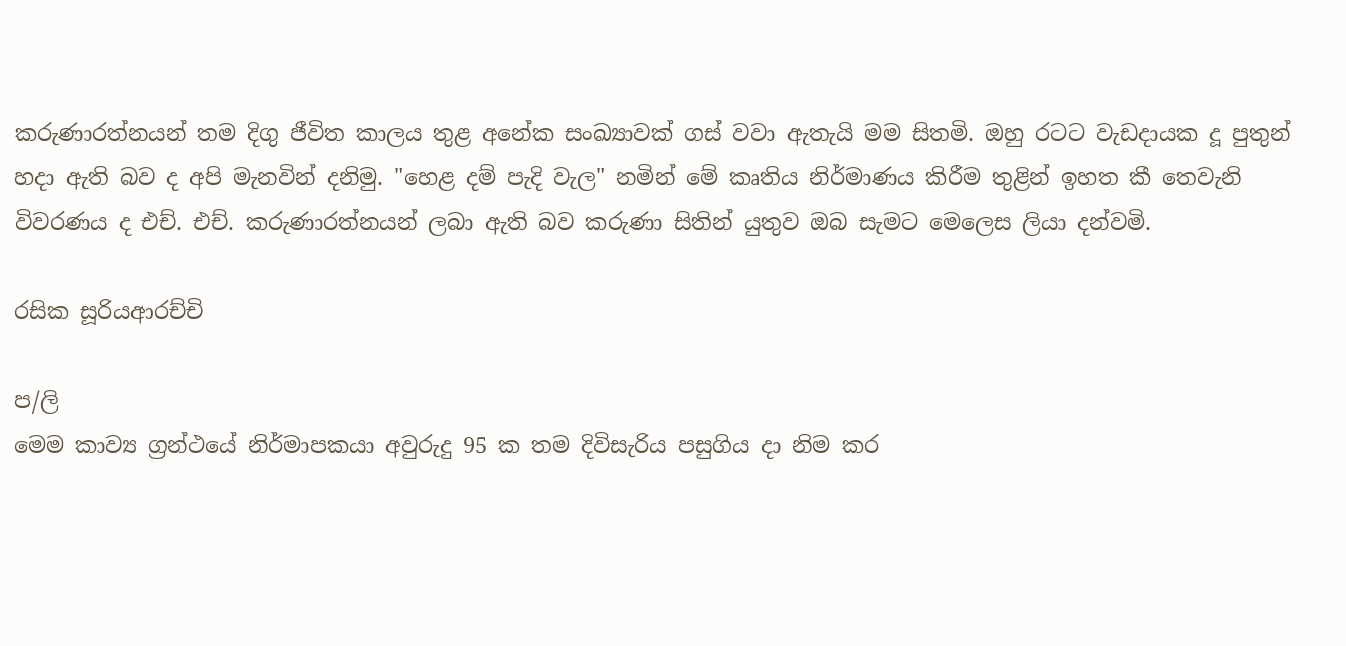කරුණාරත්නයන් තම දිගු ජීවිත කාලය තුළ අනේක සංඛ්‍යාවක් ගස් වවා ඇතැයි මම සිතමි. ඔහු රටට වැඩදායක දූ පුතුන් හදා ඇති බව ද අපි මැනවින් දනිමු. "හෙළ දම් පැදි වැල" නමින් මේ කෘතිය නිර්මාණය කිරීම තුළින් ඉහත කී තෙවැනි විවරණය ද එච්. එච්. කරුණාරත්නයන් ලබා ඇති බව කරුණා සිතින් යුතුව ඔබ සැමට මෙලෙස ලියා දන්වමි.

රසික සූරියආරච්චි

ප/ලි
මෙම කාව්‍ය ග්‍රන්ථයේ නිර්මාපකයා අවුරුදු 95 ක තම දිවිසැරිය පසුගිය දා නිම කර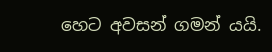හෙට අවසන් ගමන් යයි.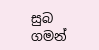සුබ ගමන්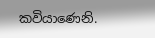කවියාණෙනි.